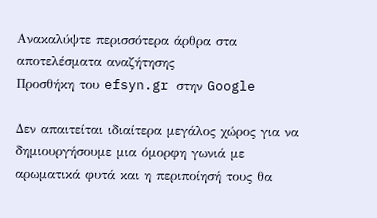Ανακαλύψτε περισσότερα άρθρα στα αποτελέσματα αναζήτησης
Προσθήκη του efsyn.gr στην Google

Δεν απαιτείται ιδιαίτερα μεγάλος χώρος για να δημιουργήσουμε μια όμορφη γωνιά με αρωματικά φυτά και η περιποίησή τους θα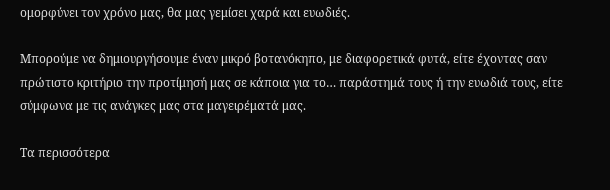ομορφύνει τον χρόνο μας, θα μας γεμίσει χαρά και ευωδιές.

Μπορούμε να δημιουργήσουμε έναν μικρό βοτανόκηπο, με διαφορετικά φυτά, είτε έχοντας σαν πρώτιστο κριτήριο την προτίμησή μας σε κάποια για το… παράστημά τους ή την ευωδιά τους, είτε σύμφωνα με τις ανάγκες μας στα μαγειρέματά μας.

Τα περισσότερα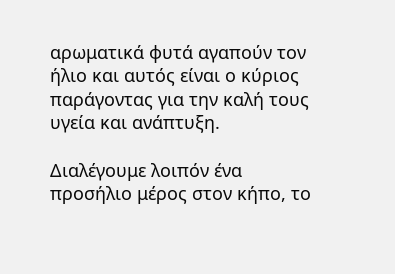αρωματικά φυτά αγαπούν τον ήλιο και αυτός είναι ο κύριος παράγοντας για την καλή τους υγεία και ανάπτυξη.

Διαλέγουμε λοιπόν ένα προσήλιο μέρος στον κήπο, το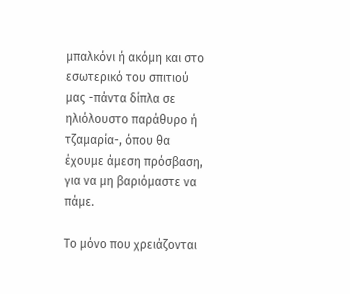μπαλκόνι ή ακόμη και στο εσωτερικό του σπιτιού μας -πάντα δίπλα σε ηλιόλουστο παράθυρο ή τζαμαρία-, όπου θα έχουμε άμεση πρόσβαση, για να μη βαριόμαστε να πάμε.

Το μόνο που χρειάζονται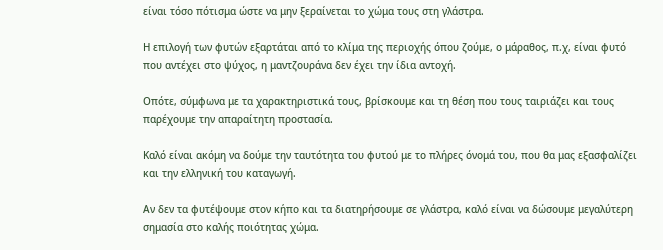είναι τόσο πότισμα ώστε να μην ξεραίνεται το χώμα τους στη γλάστρα.

Η επιλογή των φυτών εξαρτάται από το κλίμα της περιοχής όπου ζούμε, ο μάραθος, π.χ, είναι φυτό που αντέχει στο ψύχος, η μαντζουράνα δεν έχει την ίδια αντοχή.

Οπότε, σύμφωνα με τα χαρακτηριστικά τους, βρίσκουμε και τη θέση που τους ταιριάζει και τους παρέχουμε την απαραίτητη προστασία.

Καλό είναι ακόμη να δούμε την ταυτότητα του φυτού με το πλήρες όνομά του, που θα μας εξασφαλίζει και την ελληνική του καταγωγή.

Αν δεν τα φυτέψουμε στον κήπο και τα διατηρήσουμε σε γλάστρα, καλό είναι να δώσουμε μεγαλύτερη σημασία στο καλής ποιότητας χώμα.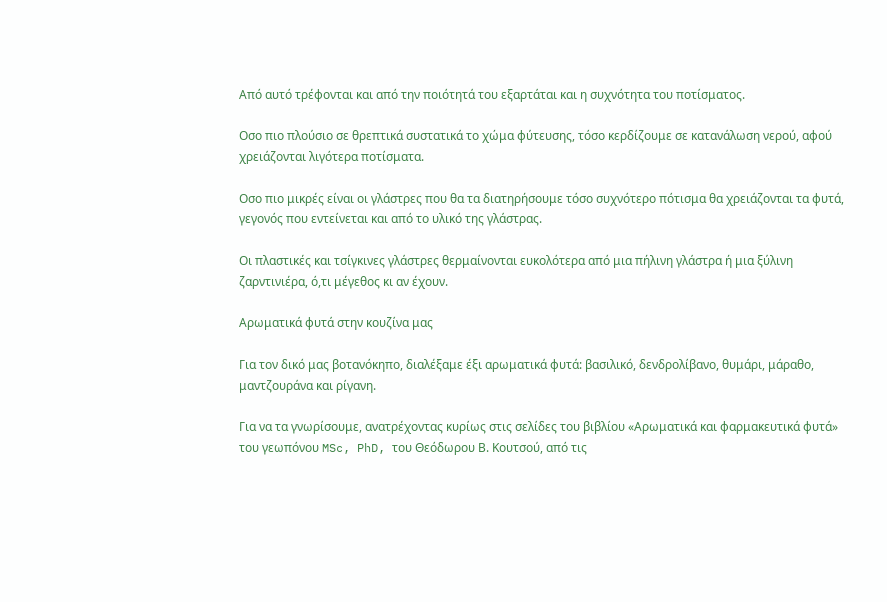Από αυτό τρέφονται και από την ποιότητά του εξαρτάται και η συχνότητα του ποτίσματος.

Οσο πιο πλούσιο σε θρεπτικά συστατικά το χώμα φύτευσης, τόσο κερδίζουμε σε κατανάλωση νερού, αφού χρειάζονται λιγότερα ποτίσματα.

Οσο πιο μικρές είναι οι γλάστρες που θα τα διατηρήσουμε τόσο συχνότερο πότισμα θα χρειάζονται τα φυτά, γεγονός που εντείνεται και από το υλικό της γλάστρας.

Οι πλαστικές και τσίγκινες γλάστρες θερμαίνονται ευκολότερα από μια πήλινη γλάστρα ή μια ξύλινη ζαρντινιέρα, ό,τι μέγεθος κι αν έχουν.

Αρωματικά φυτά στην κουζίνα μας

Για τον δικό μας βοτανόκηπο, διαλέξαμε έξι αρωματικά φυτά: βασιλικό, δενδρολίβανο, θυμάρι, μάραθο, μαντζουράνα και ρίγανη.

Για να τα γνωρίσουμε, ανατρέχοντας κυρίως στις σελίδες του βιβλίου «Αρωματικά και φαρμακευτικά φυτά» του γεωπόνου MSc, PhD, του Θεόδωρου Β. Κουτσού, από τις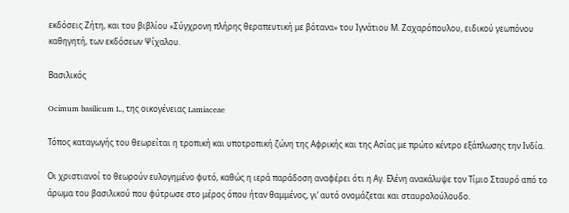εκδόσεις Ζήτη, και του βιβλίου «Σύγχρονη πλήρης θεραπευτική με βότανα» του Ιγνάτιου Μ. Ζαχαρόπουλου, ειδικού γεωπόνου καθηγητή, των εκδόσεων Ψίχαλου.

Βασιλικός

Ocimum basilicum L., της οικογένειας Lamiaceae

Τόπος καταγωγής του θεωρείται η τροπική και υποτροπική ζώνη της Αφρικής και της Ασίας με πρώτο κέντρο εξάπλωσης την Ινδία.

Οι χριστιανοί το θεωρούν ευλογημένο φυτό, καθώς η ιερά παράδοση αναφέρει ότι η Αγ. Ελένη ανακάλυψε τον Τίμιο Σταυρό από το άρωμα του βασιλικού που φύτρωσε στο μέρος όπου ήταν θαμμένος, γι’ αυτό ονομάζεται και σταυρολούλουδο.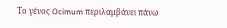Το γένος Ocimum περιλαμβάνει πάνω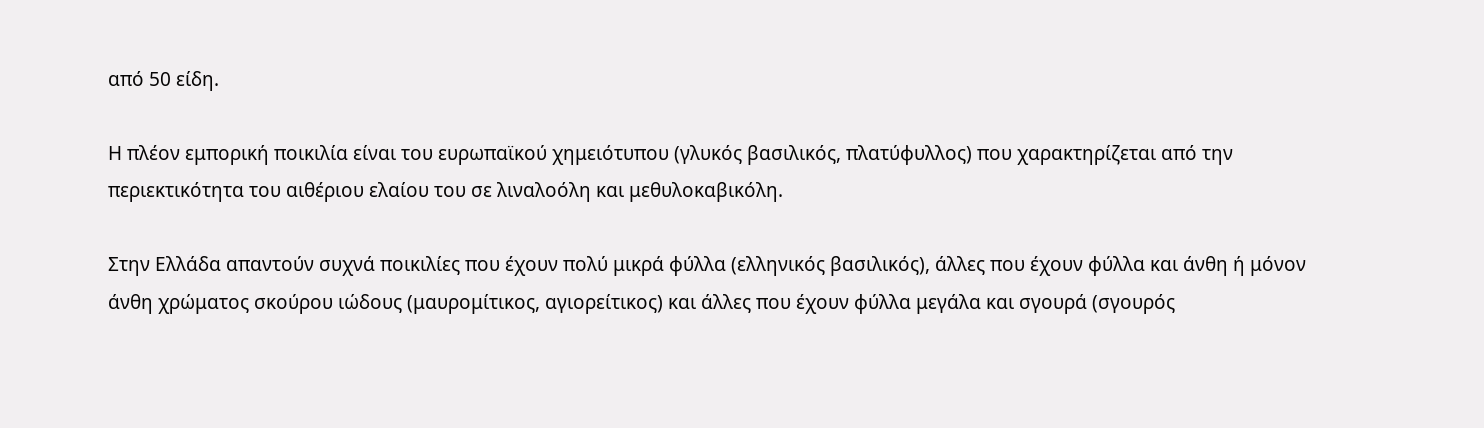από 50 είδη.

Η πλέον εμπορική ποικιλία είναι του ευρωπαϊκού χημειότυπου (γλυκός βασιλικός, πλατύφυλλος) που χαρακτηρίζεται από την περιεκτικότητα του αιθέριου ελαίου του σε λιναλοόλη και μεθυλοκαβικόλη.

Στην Ελλάδα απαντούν συχνά ποικιλίες που έχουν πολύ μικρά φύλλα (ελληνικός βασιλικός), άλλες που έχουν φύλλα και άνθη ή μόνον άνθη χρώματος σκούρου ιώδους (μαυρομίτικος, αγιορείτικος) και άλλες που έχουν φύλλα μεγάλα και σγουρά (σγουρός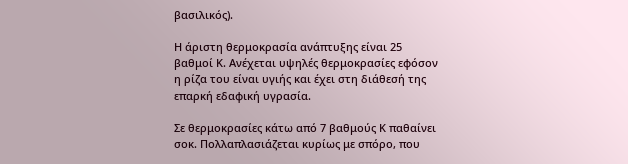βασιλικός).

Η άριστη θερμοκρασία ανάπτυξης είναι 25 βαθμοί Κ. Ανέχεται υψηλές θερμοκρασίες εφόσον η ρίζα του είναι υγιής και έχει στη διάθεσή της επαρκή εδαφική υγρασία.

Σε θερμοκρασίες κάτω από 7 βαθμούς Κ παθαίνει σοκ. Πολλαπλασιάζεται κυρίως με σπόρο, που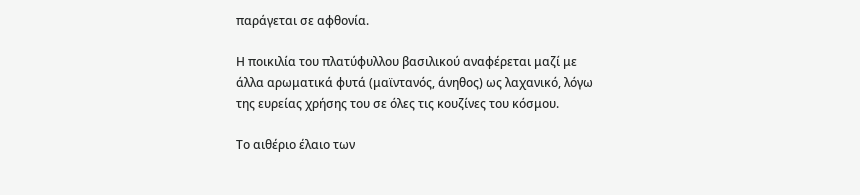παράγεται σε αφθονία.

Η ποικιλία του πλατύφυλλου βασιλικού αναφέρεται μαζί με άλλα αρωματικά φυτά (μαϊντανός, άνηθος) ως λαχανικό, λόγω της ευρείας χρήσης του σε όλες τις κουζίνες του κόσμου.

Το αιθέριο έλαιο των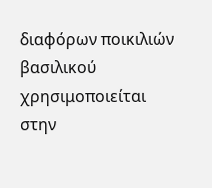διαφόρων ποικιλιών βασιλικού χρησιμοποιείται στην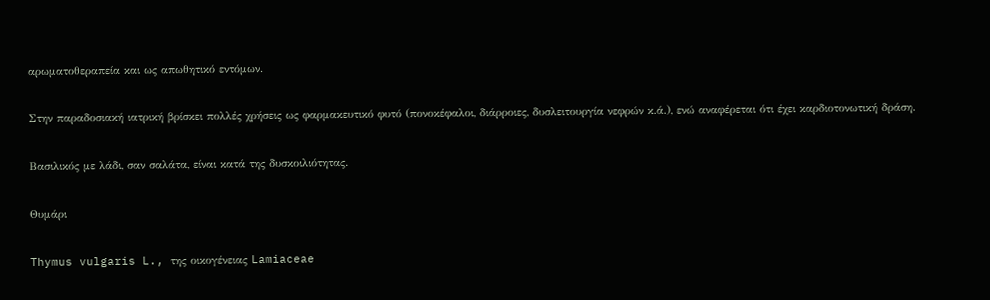αρωματοθεραπεία και ως απωθητικό εντόμων.

Στην παραδοσιακή ιατρική βρίσκει πολλές χρήσεις ως φαρμακευτικό φυτό (πονοκέφαλοι, διάρροιες, δυσλειτουργία νεφρών κ.ά.), ενώ αναφέρεται ότι έχει καρδιοτονωτική δράση.

Βασιλικός με λάδι, σαν σαλάτα, είναι κατά της δυσκοιλιότητας.

Θυμάρι

Thymus vulgaris L., της οικογένειας Lamiaceae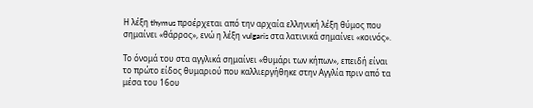Η λέξη thymus προέρχεται από την αρχαία ελληνική λέξη θύμος που σημαίνει «θάρρος», ενώ η λέξη vulgaris στα λατινικά σημαίνει «κοινός».

Το όνομά του στα αγγλικά σημαίνει «θυμάρι των κήπων», επειδή είναι το πρώτο είδος θυμαριού που καλλιεργήθηκε στην Αγγλία πριν από τα μέσα του 16ου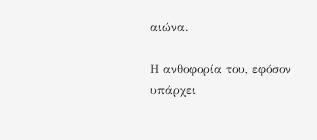αιώνα.

Η ανθοφορία του, εφόσον υπάρχει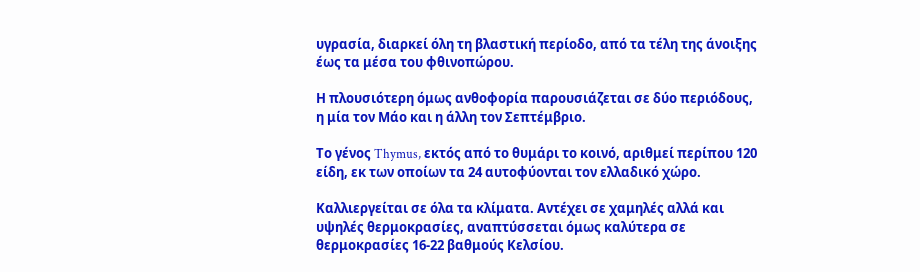υγρασία, διαρκεί όλη τη βλαστική περίοδο, από τα τέλη της άνοιξης έως τα μέσα του φθινοπώρου.

Η πλουσιότερη όμως ανθοφορία παρουσιάζεται σε δύο περιόδους, η μία τον Μάο και η άλλη τον Σεπτέμβριο.

Το γένος Thymus, εκτός από το θυμάρι το κοινό, αριθμεί περίπου 120 είδη, εκ των οποίων τα 24 αυτοφύονται τον ελλαδικό χώρο.

Καλλιεργείται σε όλα τα κλίματα. Αντέχει σε χαμηλές αλλά και υψηλές θερμοκρασίες, αναπτύσσεται όμως καλύτερα σε θερμοκρασίες 16-22 βαθμούς Κελσίου.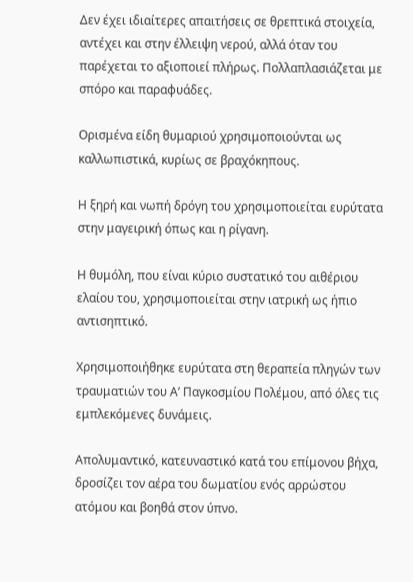Δεν έχει ιδιαίτερες απαιτήσεις σε θρεπτικά στοιχεία, αντέχει και στην έλλειψη νερού, αλλά όταν του παρέχεται το αξιοποιεί πλήρως. Πολλαπλασιάζεται με σπόρο και παραφυάδες.

Ορισμένα είδη θυμαριού χρησιμοποιούνται ως καλλωπιστικά, κυρίως σε βραχόκηπους.

Η ξηρή και νωπή δρόγη του χρησιμοποιείται ευρύτατα στην μαγειρική όπως και η ρίγανη.

Η θυμόλη, που είναι κύριο συστατικό του αιθέριου ελαίου του, χρησιμοποιείται στην ιατρική ως ήπιο αντισηπτικό.

Χρησιμοποιήθηκε ευρύτατα στη θεραπεία πληγών των τραυματιών του Α’ Παγκοσμίου Πολέμου, από όλες τις εμπλεκόμενες δυνάμεις.

Απολυμαντικό, κατευναστικό κατά του επίμονου βήχα, δροσίζει τον αέρα του δωματίου ενός αρρώστου ατόμου και βοηθά στον ύπνο.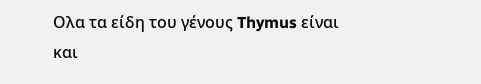Ολα τα είδη του γένους Thymus είναι και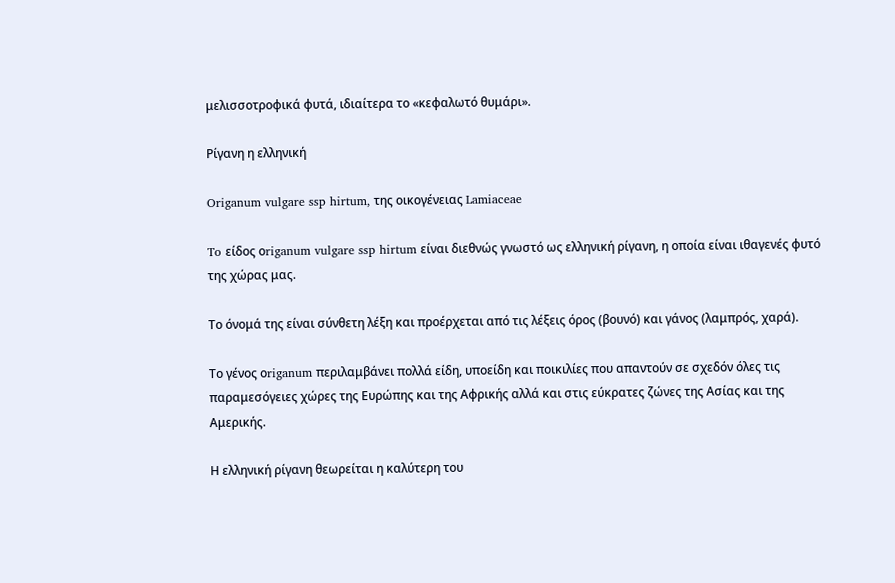μελισσοτροφικά φυτά, ιδιαίτερα το «κεφαλωτό θυμάρι».

Ρίγανη η ελληνική

Origanum vulgare ssp hirtum, της οικογένειας Lamiaceae

To είδος οriganum vulgare ssp hirtum είναι διεθνώς γνωστό ως ελληνική ρίγανη, η οποία είναι ιθαγενές φυτό της χώρας μας.

Το όνομά της είναι σύνθετη λέξη και προέρχεται από τις λέξεις όρος (βουνό) και γάνος (λαμπρός, χαρά).

Το γένος οriganum περιλαμβάνει πολλά είδη, υποείδη και ποικιλίες που απαντούν σε σχεδόν όλες τις παραμεσόγειες χώρες της Ευρώπης και της Αφρικής αλλά και στις εύκρατες ζώνες της Ασίας και της Αμερικής.

Η ελληνική ρίγανη θεωρείται η καλύτερη του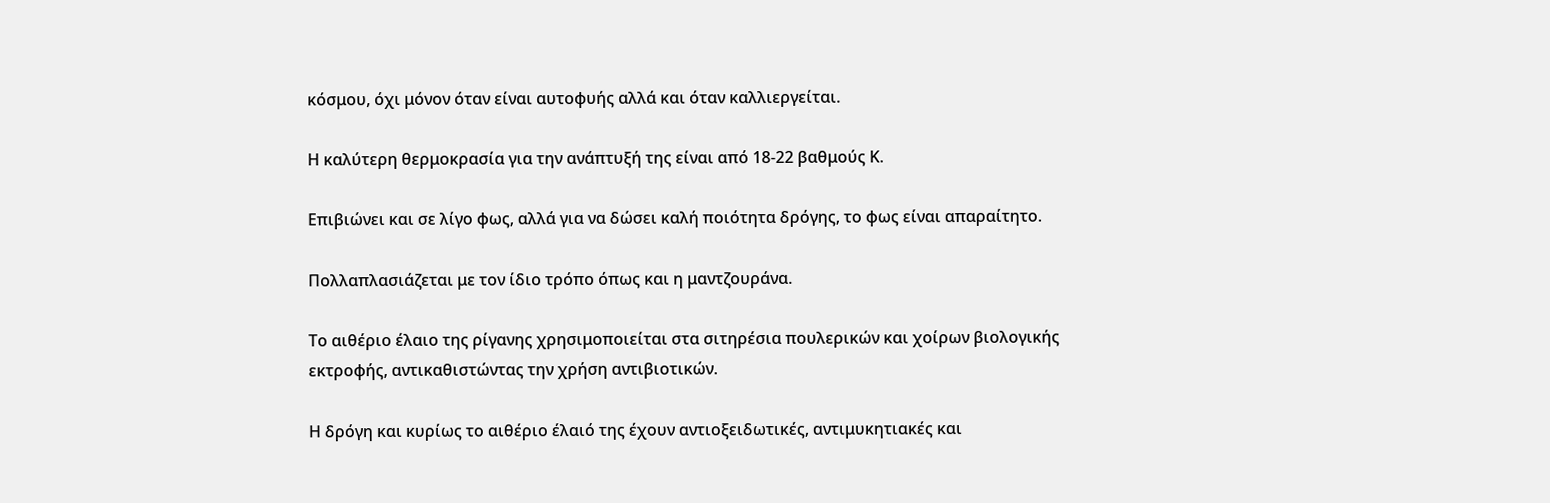κόσμου, όχι μόνον όταν είναι αυτοφυής αλλά και όταν καλλιεργείται.

Η καλύτερη θερμοκρασία για την ανάπτυξή της είναι από 18-22 βαθμούς Κ.

Επιβιώνει και σε λίγο φως, αλλά για να δώσει καλή ποιότητα δρόγης, το φως είναι απαραίτητο.

Πολλαπλασιάζεται με τον ίδιο τρόπο όπως και η μαντζουράνα.

Το αιθέριο έλαιο της ρίγανης χρησιμοποιείται στα σιτηρέσια πουλερικών και χοίρων βιολογικής εκτροφής, αντικαθιστώντας την χρήση αντιβιοτικών.

Η δρόγη και κυρίως το αιθέριο έλαιό της έχουν αντιοξειδωτικές, αντιμυκητιακές και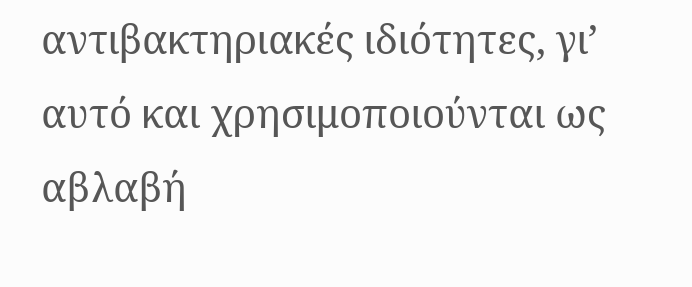αντιβακτηριακές ιδιότητες, γι’ αυτό και χρησιμοποιούνται ως αβλαβή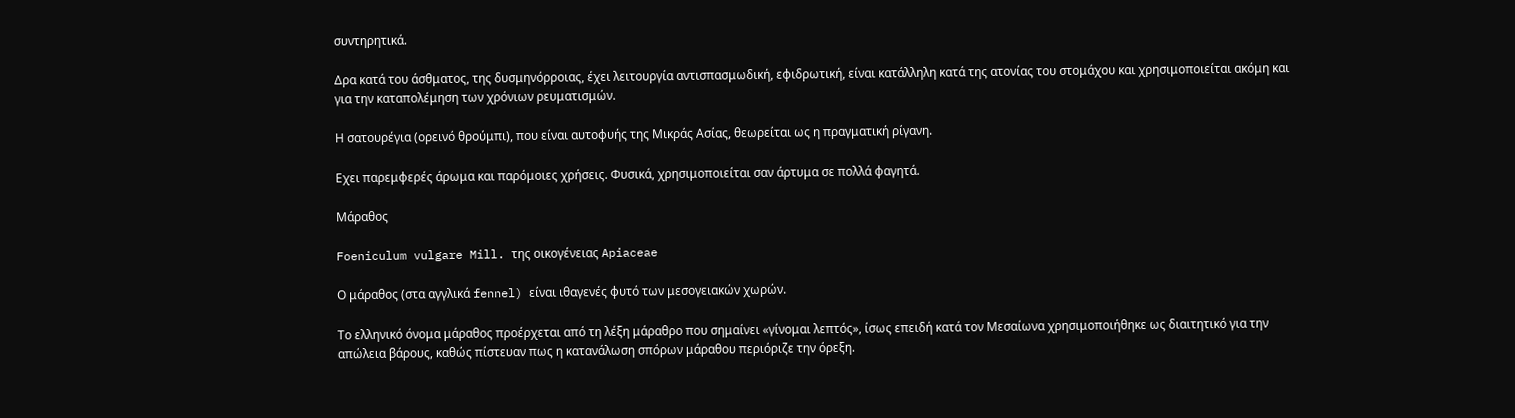συντηρητικά.

Δρα κατά του άσθματος, της δυσμηνόρροιας, έχει λειτουργία αντισπασμωδική, εφιδρωτική, είναι κατάλληλη κατά της ατονίας του στομάχου και χρησιμοποιείται ακόμη και για την καταπολέμηση των χρόνιων ρευματισμών.

Η σατουρέγια (ορεινό θρούμπι), που είναι αυτοφυής της Μικράς Ασίας, θεωρείται ως η πραγματική ρίγανη.

Εχει παρεμφερές άρωμα και παρόμοιες χρήσεις. Φυσικά, χρησιμοποιείται σαν άρτυμα σε πολλά φαγητά.

Μάραθος

Foeniculum vulgare Mill. της οικογένειας Apiaceae

Ο μάραθος (στα αγγλικά fennel) είναι ιθαγενές φυτό των μεσογειακών χωρών.

Το ελληνικό όνομα μάραθος προέρχεται από τη λέξη μάραθρο που σημαίνει «γίνομαι λεπτός», ίσως επειδή κατά τον Μεσαίωνα χρησιμοποιήθηκε ως διαιτητικό για την απώλεια βάρους, καθώς πίστευαν πως η κατανάλωση σπόρων μάραθου περιόριζε την όρεξη.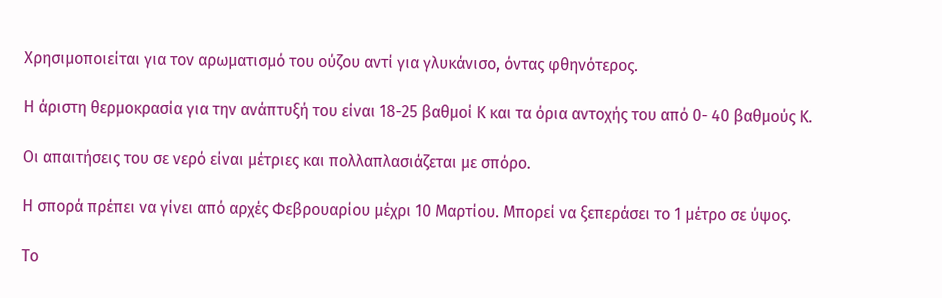Χρησιμοποιείται για τον αρωματισμό του ούζου αντί για γλυκάνισο, όντας φθηνότερος.

Η άριστη θερμοκρασία για την ανάπτυξή του είναι 18-25 βαθμοί Κ και τα όρια αντοχής του από 0- 40 βαθμούς Κ.

Οι απαιτήσεις του σε νερό είναι μέτριες και πολλαπλασιάζεται με σπόρο.

Η σπορά πρέπει να γίνει από αρχές Φεβρουαρίου μέχρι 10 Μαρτίου. Μπορεί να ξεπεράσει το 1 μέτρο σε ύψος.

Το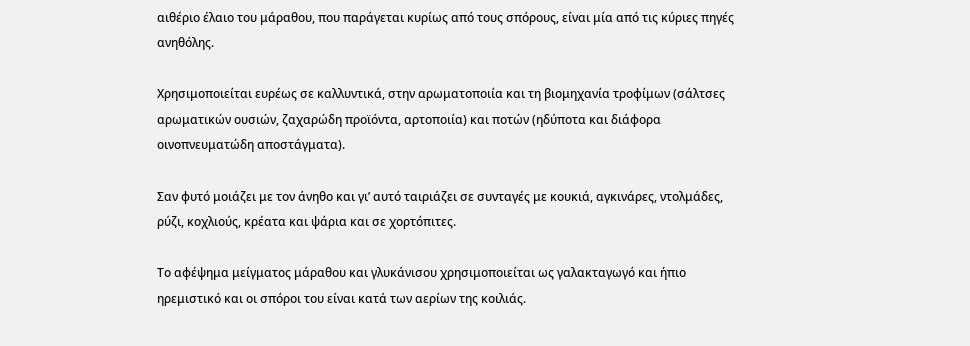αιθέριο έλαιο του μάραθου, που παράγεται κυρίως από τους σπόρους, είναι μία από τις κύριες πηγές ανηθόλης.

Χρησιμοποιείται ευρέως σε καλλυντικά, στην αρωματοποιία και τη βιομηχανία τροφίμων (σάλτσες αρωματικών ουσιών, ζαχαρώδη προϊόντα, αρτοποιία) και ποτών (ηδύποτα και διάφορα οινοπνευματώδη αποστάγματα).

Σαν φυτό μοιάζει με τον άνηθο και γι’ αυτό ταιριάζει σε συνταγές με κουκιά, αγκινάρες, ντολμάδες, ρύζι, κοχλιούς, κρέατα και ψάρια και σε χορτόπιτες.

Το αφέψημα μείγματος μάραθου και γλυκάνισου χρησιμοποιείται ως γαλακταγωγό και ήπιο ηρεμιστικό και οι σπόροι του είναι κατά των αερίων της κοιλιάς.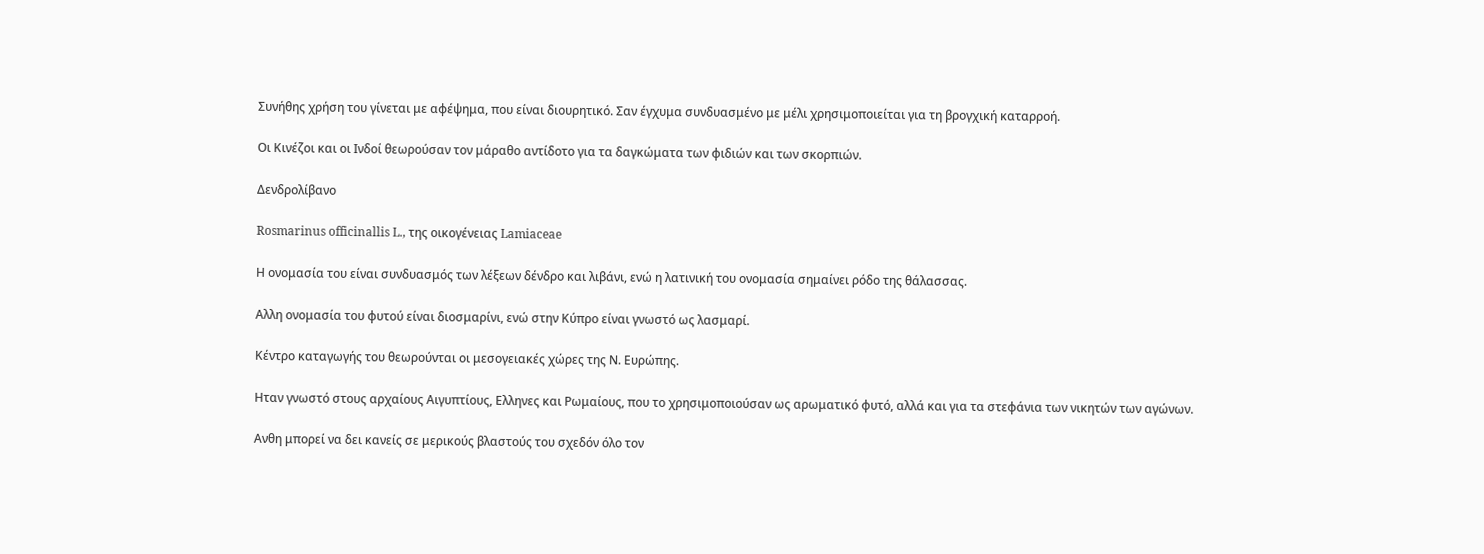Συνήθης χρήση του γίνεται με αφέψημα, που είναι διουρητικό. Σαν έγχυμα συνδυασμένο με μέλι χρησιμοποιείται για τη βρογχική καταρροή.

Οι Κινέζοι και οι Ινδοί θεωρούσαν τον μάραθο αντίδοτο για τα δαγκώματα των φιδιών και των σκορπιών.

Δενδρολίβανο

Rosmarinus officinallis L., της οικογένειας Lamiaceae

Η ονομασία του είναι συνδυασμός των λέξεων δένδρο και λιβάνι, ενώ η λατινική του ονομασία σημαίνει ρόδο της θάλασσας.

Αλλη ονομασία του φυτού είναι διοσμαρίνι, ενώ στην Κύπρο είναι γνωστό ως λασμαρί.

Κέντρο καταγωγής του θεωρούνται οι μεσογειακές χώρες της Ν. Ευρώπης.

Ηταν γνωστό στους αρχαίους Αιγυπτίους, Ελληνες και Ρωμαίους, που το χρησιμοποιούσαν ως αρωματικό φυτό, αλλά και για τα στεφάνια των νικητών των αγώνων.

Ανθη μπορεί να δει κανείς σε μερικούς βλαστούς του σχεδόν όλο τον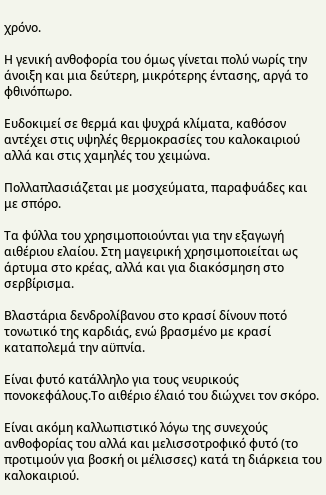χρόνο.

Η γενική ανθοφορία του όμως γίνεται πολύ νωρίς την άνοιξη και μια δεύτερη, μικρότερης έντασης, αργά το φθινόπωρο.

Ευδοκιμεί σε θερμά και ψυχρά κλίματα, καθόσον αντέχει στις υψηλές θερμοκρασίες του καλοκαιριού αλλά και στις χαμηλές του χειμώνα.

Πολλαπλασιάζεται με μοσχεύματα, παραφυάδες και με σπόρο.

Τα φύλλα του χρησιμοποιούνται για την εξαγωγή αιθέριου ελαίου. Στη μαγειρική χρησιμοποιείται ως άρτυμα στο κρέας, αλλά και για διακόσμηση στο σερβίρισμα.

Βλαστάρια δενδρολίβανου στο κρασί δίνουν ποτό τονωτικό της καρδιάς, ενώ βρασμένο με κρασί καταπολεμά την αϋπνία.

Είναι φυτό κατάλληλο για τους νευρικούς πονοκεφάλους.Το αιθέριο έλαιό του διώχνει τον σκόρο.

Είναι ακόμη καλλωπιστικό λόγω της συνεχούς ανθοφορίας του αλλά και μελισσοτροφικό φυτό (το προτιμούν για βοσκή οι μέλισσες) κατά τη διάρκεια του καλοκαιριού.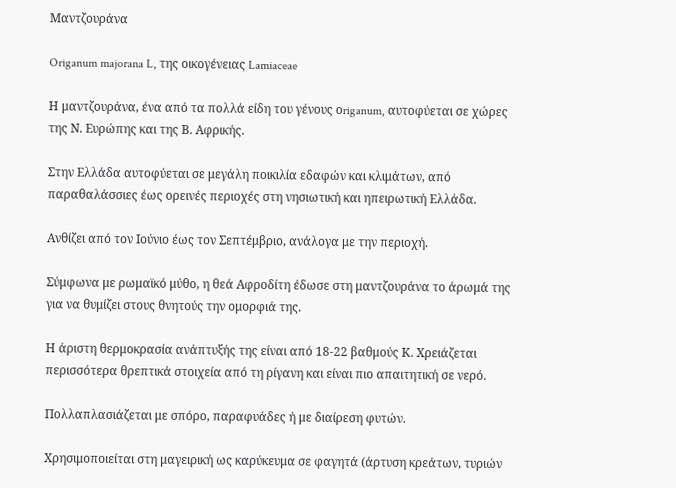Μαντζουράνα

Origanum majorana L, της οικογένειας Lamiaceae

Η μαντζουράνα, ένα από τα πολλά είδη του γένους οriganum, αυτοφύεται σε χώρες της Ν. Ευρώπης και της Β. Αφρικής.

Στην Ελλάδα αυτοφύεται σε μεγάλη ποικιλία εδαφών και κλιμάτων, από παραθαλάσσιες έως ορεινές περιοχές στη νησιωτική και ηπειρωτική Ελλάδα.

Ανθίζει από τον Ιούνιο έως τον Σεπτέμβριο, ανάλογα με την περιοχή.

Σύμφωνα με ρωμαϊκό μύθο, η θεά Αφροδίτη έδωσε στη μαντζουράνα το άρωμά της για να θυμίζει στους θνητούς την ομορφιά της.

Η άριστη θερμοκρασία ανάπτυξής της είναι από 18-22 βαθμούς Κ. Χρειάζεται περισσότερα θρεπτικά στοιχεία από τη ρίγανη και είναι πιο απαιτητική σε νερό.

Πολλαπλασιάζεται με σπόρο, παραφυάδες ή με διαίρεση φυτών.

Χρησιμοποιείται στη μαγειρική ως καρύκευμα σε φαγητά (άρτυση κρεάτων, τυριών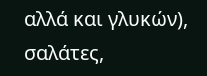αλλά και γλυκών), σαλάτες,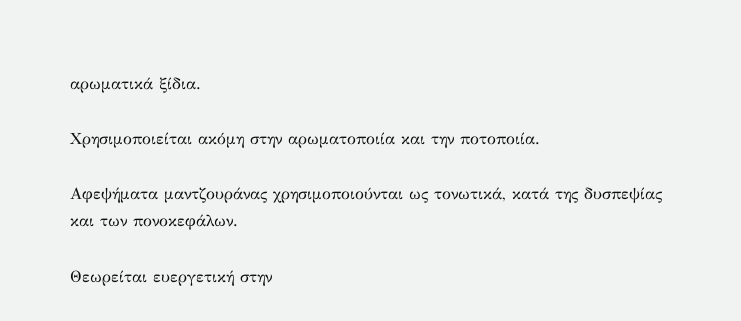αρωματικά ξίδια.

Χρησιμοποιείται ακόμη στην αρωματοποιία και την ποτοποιία.

Αφεψήματα μαντζουράνας χρησιμοποιούνται ως τονωτικά, κατά της δυσπεψίας και των πονοκεφάλων.

Θεωρείται ευεργετική στην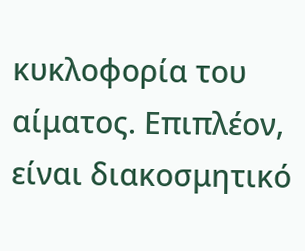κυκλοφορία του αίματος. Επιπλέον, είναι διακοσμητικό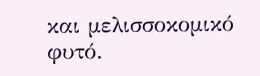και μελισσοκομικό φυτό.